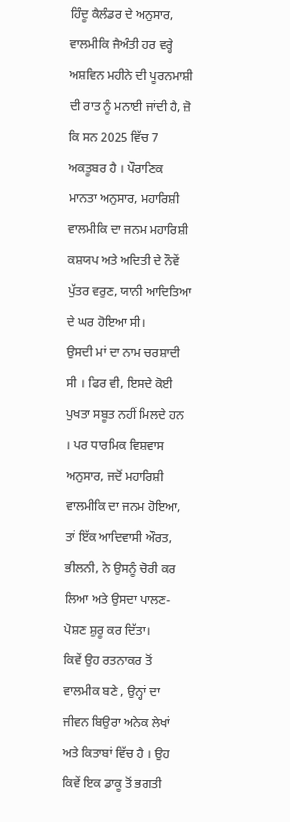ਹਿੰਦੂ ਕੈਲੰਡਰ ਦੇ ਅਨੁਸਾਰ, ਵਾਲਮੀਕਿ ਜੈਅੰਤੀ ਹਰ ਵਰ੍ਹੇ ਅਸ਼ਵਿਨ ਮਹੀਨੇ ਦੀ ਪੂਰਨਮਾਸ਼ੀ ਦੀ ਰਾਤ ਨੂੰ ਮਨਾਈ ਜਾਂਦੀ ਹੈ, ਜ਼ੋ ਕਿ ਸਨ 2025 ਵਿੱਚ 7 ਅਕਤੂਬਰ ਹੈ । ਪੌਰਾਣਿਕ ਮਾਨਤਾ ਅਨੁਸਾਰ, ਮਹਾਰਿਸ਼ੀ ਵਾਲਮੀਕਿ ਦਾ ਜਨਮ ਮਹਾਰਿਸ਼ੀ ਕਸ਼ਯਪ ਅਤੇ ਅਦਿਤੀ ਦੇ ਨੌਵੇਂ ਪੁੱਤਰ ਵਰੁਣ, ਯਾਨੀ ਆਦਿਤਿਆ ਦੇ ਘਰ ਹੋਇਆ ਸੀ।
ਉਸਦੀ ਮਾਂ ਦਾ ਨਾਮ ਚਰਸ਼ਾਦੀ ਸੀ । ਫਿਰ ਵੀ, ਇਸਦੇ ਕੋਈ ਪੁਖਤਾ ਸਬੂਤ ਨਹੀਂ ਮਿਲਦੇ ਹਨ । ਪਰ ਧਾਰਮਿਕ ਵਿਸ਼ਵਾਸ ਅਨੁਸਾਰ, ਜਦੋਂ ਮਹਾਰਿਸ਼ੀ ਵਾਲਮੀਕਿ ਦਾ ਜਨਮ ਹੋਇਆ, ਤਾਂ ਇੱਕ ਆਦਿਵਾਸੀ ਔਰਤ, ਭੀਲਨੀ, ਨੇ ਉਸਨੂੰ ਚੋਰੀ ਕਰ ਲਿਆ ਅਤੇ ਉਸਦਾ ਪਾਲਣ-ਪੋਸ਼ਣ ਸ਼ੁਰੂ ਕਰ ਦਿੱਤਾ।
ਕਿਵੇਂ ਉਹ ਰਤਨਾਕਰ ਤੋਂ ਵਾਲਮੀਕ ਬਣੇ , ਉਨ੍ਹਾਂ ਦਾ ਜੀਵਨ ਬਿਉਰਾ ਅਨੇਕ ਲੇਖਾਂ ਅਤੇ ਕਿਤਾਬਾਂ ਵਿੱਚ ਹੈ । ਉਹ ਕਿਵੇਂ ਇਕ ਡਾਕੂ ਤੋਂ ਭਗਤੀ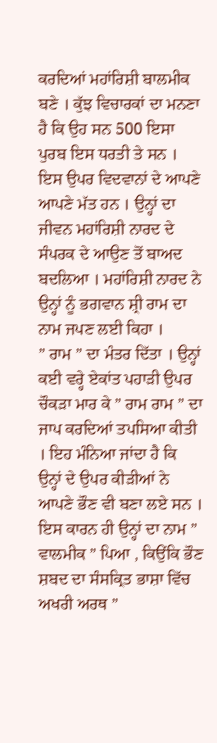ਕਰਦਿਆਂ ਮਹਾਂਰਿਸ਼ੀ ਬਾਲਮੀਕ ਬਣੇ । ਕੁੱਝ ਵਿਚਾਰਕਾਂ ਦਾ ਮਨਣਾ ਹੈ ਕਿ ਉਹ ਸਨ 500 ਇਸਾ ਪੁਰਬ ਇਸ ਧਰਤੀ ਤੇ ਸਨ । ਇਸ ਉਪਰ ਵਿਦਵਾਨਾਂ ਦੇ ਆਪਣੇ ਆਪਣੇ ਮੱਤ ਹਨ । ਉਨ੍ਹਾਂ ਦਾ ਜੀਵਨ ਮਹਾਂਰਿਸ਼ੀ ਨਾਰਦ ਦੇ ਸੰਪਰਕ ਦੇ ਆਉਣ ਤੋਂ ਬਾਅਦ ਬਦਲਿਆ । ਮਹਾਂਰਿਸ਼ੀ ਨਾਰਦ ਨੇ ਉਨ੍ਹਾਂ ਨੂੰ ਭਗਵਾਨ ਸ਼੍ਰੀ ਰਾਮ ਦਾ ਨਾਮ ਜਪਣ ਲਈ ਕਿਹਾ ।
” ਰਾਮ ” ਦਾ ਮੰਤਰ ਦਿੱਤਾ । ਉਨ੍ਹਾਂ ਕਈ ਵਰ੍ਹੇ ਏਕਾਂਤ ਪਹਾੜੀ ਉਪਰ ਚੌਕੜਾ ਮਾਰ ਕੇ ” ਰਾਮ ਰਾਮ ” ਦਾ ਜਾਪ ਕਰਦਿਆਂ ਤਪਸਿਆ ਕੀਤੀ । ਇਹ ਮੰਨਿਆ ਜਾਂਦਾ ਹੈ ਕਿ ਉਨ੍ਹਾਂ ਦੇ ਉਪਰ ਕੀੜੀਆਂ ਨੇ ਆਪਣੇ ਭੌਣ ਵੀ ਬਣਾ ਲਏ ਸਨ । ਇਸ ਕਾਰਨ ਹੀ ਉਨ੍ਹਾਂ ਦਾ ਨਾਮ ” ਵਾਲਮੀਕ ” ਪਿਆ , ਕਿਉਂਕਿ ਭੌਣ ਸ਼ਬਦ ਦਾ ਸੰਸਕ੍ਰਿਤ ਭਾਸ਼ਾ ਵਿੱਚ ਅਖਰੀ ਅਰਥ ”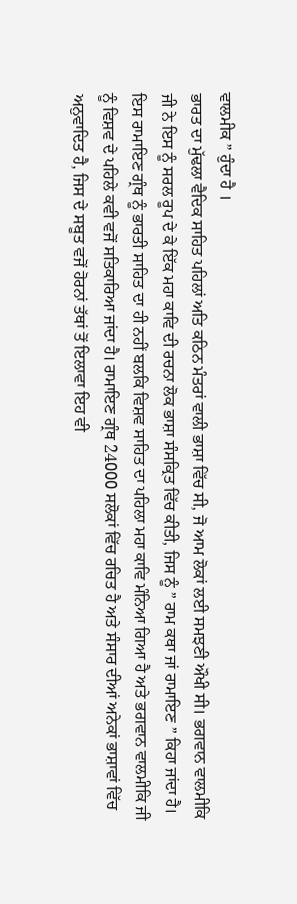ਵਾਲਮੀਕ ” ਹੁੰਦਾ ਹੈ ।
ਭਾਰਤ ਦਾ ਮੁੱਢਲਾ ਵੈਦਿਕ ਸਾਹਿਤ ਪਹਿਲਾਂ ਅਤਿ ਕਠਿਨ ਮੰਤਰਾਂ ਵਾਲੀ ਭਾਸ਼ਾ ਵਿੱਚ ਸੀ, ਜੋ ਆਮ ਲੋਕਾਂ ਲਈ ਸਮਝਣੀ ਔਖੀ ਸੀ। ਭਗਵਾਨ ਵਾਲਮੀਕਿ ਜੀ ਨੇ ਇਸ ਨੂੰ ਸਰਲ ਰੂਪ ਦੇ ਕੇ ਇੱਕ ਮਹਾ ਕਾਵਿ ਦੀ ਰਚਨਾ ਲੋਕ ਭਾਸ਼ਾ ਸੰਸਕ੍ਰਿਤ ਵਿੱਚ ਕੀਤੀ, ਜਿਸ ਨੂੰ ” ਰਾਮ ਕਥਾ ਜਾਂ ਰਾਮਾਇਣ ” ਕਿਹਾ ਜਾਂਦਾ ਹੈ। ਇਸ ਰਾਮਾਇਣ ਗ੍ਰੰਥ ਨੂੰ ਭਾਰਤੀ ਸਾਹਿਤ ਦਾ ਹੀ ਨਹੀਂ ਬਲਕਿ ਵਿਸ਼ਵ ਸਾਹਿਤ ਦਾ ਪਹਿਲਾ ਮਹਾ ਕਾਵਿ ਮੰਨਿਆ ਗਿਆ ਹੈ ਅਤੇ ਭਗਵਾਨ ਵਾਲਮੀਕਿ ਜੀ ਨੂੰ ਵਿਸ਼ਵ ਦੇ ਪਹਿਲੇ ਕਵੀ ਵਜੋਂ ਸਤਿਕਾਰਿਆ ਜਾਂਦਾ ਹੈ। ਰਾਮਾਇਣ ਗ੍ਰੰਥ 24000 ਸਲੋਕਾਂ ਵਿੱਚ ਰਚਿਤ ਹੈ ਅਤੇ ਸੰਸਾਰ ਦੀਆਂ ਅਨੇਕਾਂ ਭਾਸ਼ਾਵਾਂ ਵਿੱਚ ਅਨੁਵਾਦਿਤ ਹੈ, ਜਿਸ ਦੇ ਸਬੂਤ ਵਜੋਂ ਹੋਰਨਾਂ ਤੱਥਾਂ ਤੋਂ ਇਲਾਵਾ ਇਹ ਵੀ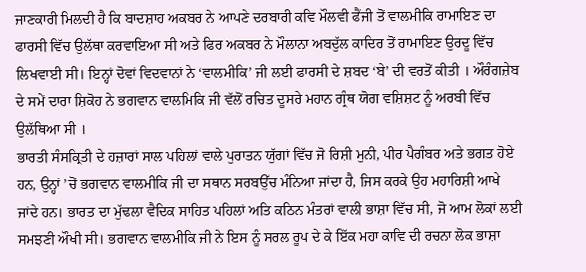ਜਾਣਕਾਰੀ ਮਿਲਦੀ ਹੈ ਕਿ ਬਾਦਸ਼ਾਹ ਅਕਬਰ ਨੇ ਆਪਣੇ ਦਰਬਾਰੀ ਕਵਿ ਮੌਲਵੀ ਫੈਂਜੀ ਤੋਂ ਵਾਲਮੀਕਿ ਰਾਮਾਇਣ ਦਾ ਫਾਰਸੀ ਵਿੱਚ ਉਲੱਥਾ ਕਰਵਾਇਆ ਸੀ ਅਤੇ ਫਿਰ ਅਕਬਰ ਨੇ ਮੌਲਾਨਾ ਅਬਦੁੱਲ ਕਾਦਿਰ ਤੋਂ ਰਾਮਾਇਣ ਉਰਦੂ ਵਿੱਚ ਲਿਖਵਾਈ ਸੀ। ਇਨ੍ਹਾਂ ਦੋਵਾਂ ਵਿਦਵਾਨਾਂ ਨੇ ‘ਵਾਲਮੀਕਿ’ ਜੀ ਲਈ ਫਾਰਸੀ ਦੇ ਸ਼ਬਦ ‘ਬੇ’ ਦੀ ਵਰਤੋਂ ਕੀਤੀ । ਔਰੰਗਜ਼ੇਬ ਦੇ ਸਮੇਂ ਦਾਰਾ ਸ਼ਿਕੋਹ ਨੇ ਭਗਵਾਨ ਵਾਲਮਿਕਿ ਜੀ ਵੱਲੋਂ ਰਚਿਤ ਦੂਸਰੇ ਮਹਾਨ ਗ੍ਰੰਥ ਯੋਗ ਵਸ਼ਿਸ਼ਟ ਨੂੰ ਅਰਬੀ ਵਿੱਚ ਉਲੱਥਿਆ ਸੀ ।
ਭਾਰਤੀ ਸੰਸਕ੍ਰਿਤੀ ਦੇ ਹਜ਼ਾਰਾਂ ਸਾਲ ਪਹਿਲਾਂ ਵਾਲੇ ਪੁਰਾਤਨ ਯੁੱਗਾਂ ਵਿੱਚ ਜੋ ਰਿਸ਼ੀ ਮੁਨੀ, ਪੀਰ ਪੈਗੰਬਰ ਅਤੇ ਭਗਤ ਹੋਏ ਹਨ, ਉਨ੍ਹਾਂ ’ਚੋਂ ਭਗਵਾਨ ਵਾਲਮੀਕਿ ਜੀ ਦਾ ਸਥਾਨ ਸਰਬਉੱਚ ਮੰਨਿਆ ਜਾਂਦਾ ਹੈ, ਜਿਸ ਕਰਕੇ ਉਹ ਮਹਾਰਿਸ਼ੀ ਆਖੇ ਜਾਂਦੇ ਹਨ। ਭਾਰਤ ਦਾ ਮੁੱਢਲਾ ਵੈਦਿਕ ਸਾਹਿਤ ਪਹਿਲਾਂ ਅਤਿ ਕਠਿਨ ਮੰਤਰਾਂ ਵਾਲੀ ਭਾਸ਼ਾ ਵਿੱਚ ਸੀ, ਜੋ ਆਮ ਲੋਕਾਂ ਲਈ ਸਮਝਣੀ ਔਖੀ ਸੀ। ਭਗਵਾਨ ਵਾਲਮੀਕਿ ਜੀ ਨੇ ਇਸ ਨੂੰ ਸਰਲ ਰੂਪ ਦੇ ਕੇ ਇੱਕ ਮਹਾ ਕਾਵਿ ਦੀ ਰਚਨਾ ਲੋਕ ਭਾਸ਼ਾ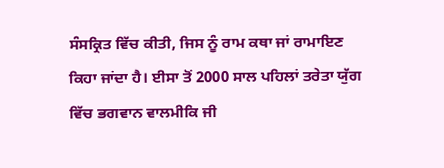ਸੰਸਕ੍ਰਿਤ ਵਿੱਚ ਕੀਤੀ, ਜਿਸ ਨੂੰ ਰਾਮ ਕਥਾ ਜਾਂ ਰਾਮਾਇਣ ਕਿਹਾ ਜਾਂਦਾ ਹੈ। ਈਸਾ ਤੋਂ 2000 ਸਾਲ ਪਹਿਲਾਂ ਤਰੇਤਾ ਯੁੱਗ ਵਿੱਚ ਭਗਵਾਨ ਵਾਲਮੀਕਿ ਜੀ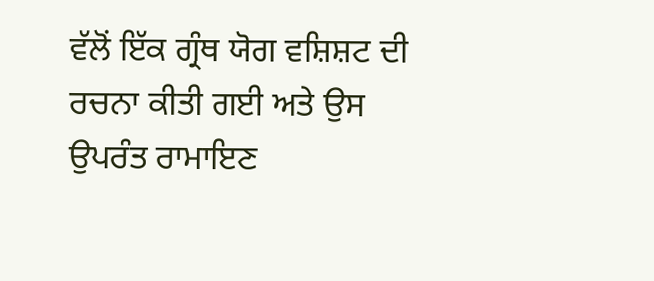ਵੱਲੋਂ ਇੱਕ ਗ੍ਰੰਥ ਯੋਗ ਵਸ਼ਿਸ਼ਟ ਦੀ ਰਚਨਾ ਕੀਤੀ ਗਈ ਅਤੇ ਉਸ ਉਪਰੰਤ ਰਾਮਾਇਣ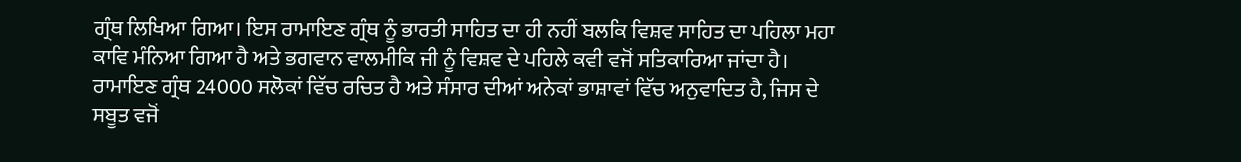ਗ੍ਰੰਥ ਲਿਖਿਆ ਗਿਆ। ਇਸ ਰਾਮਾਇਣ ਗ੍ਰੰਥ ਨੂੰ ਭਾਰਤੀ ਸਾਹਿਤ ਦਾ ਹੀ ਨਹੀਂ ਬਲਕਿ ਵਿਸ਼ਵ ਸਾਹਿਤ ਦਾ ਪਹਿਲਾ ਮਹਾ ਕਾਵਿ ਮੰਨਿਆ ਗਿਆ ਹੈ ਅਤੇ ਭਗਵਾਨ ਵਾਲਮੀਕਿ ਜੀ ਨੂੰ ਵਿਸ਼ਵ ਦੇ ਪਹਿਲੇ ਕਵੀ ਵਜੋਂ ਸਤਿਕਾਰਿਆ ਜਾਂਦਾ ਹੈ। ਰਾਮਾਇਣ ਗ੍ਰੰਥ 24000 ਸਲੋਕਾਂ ਵਿੱਚ ਰਚਿਤ ਹੈ ਅਤੇ ਸੰਸਾਰ ਦੀਆਂ ਅਨੇਕਾਂ ਭਾਸ਼ਾਵਾਂ ਵਿੱਚ ਅਨੁਵਾਦਿਤ ਹੈ, ਜਿਸ ਦੇ ਸਬੂਤ ਵਜੋਂ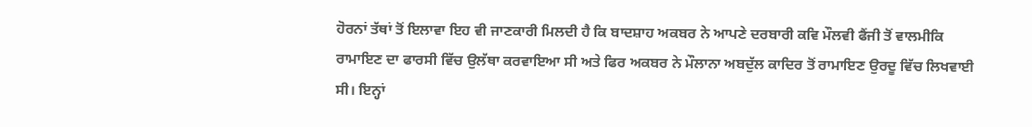ਹੋਰਨਾਂ ਤੱਥਾਂ ਤੋਂ ਇਲਾਵਾ ਇਹ ਵੀ ਜਾਣਕਾਰੀ ਮਿਲਦੀ ਹੈ ਕਿ ਬਾਦਸ਼ਾਹ ਅਕਬਰ ਨੇ ਆਪਣੇ ਦਰਬਾਰੀ ਕਵਿ ਮੌਲਵੀ ਫੈਂਜੀ ਤੋਂ ਵਾਲਮੀਕਿ ਰਾਮਾਇਣ ਦਾ ਫਾਰਸੀ ਵਿੱਚ ਉਲੱਥਾ ਕਰਵਾਇਆ ਸੀ ਅਤੇ ਫਿਰ ਅਕਬਰ ਨੇ ਮੌਲਾਨਾ ਅਬਦੁੱਲ ਕਾਦਿਰ ਤੋਂ ਰਾਮਾਇਣ ਉਰਦੂ ਵਿੱਚ ਲਿਖਵਾਈ ਸੀ। ਇਨ੍ਹਾਂ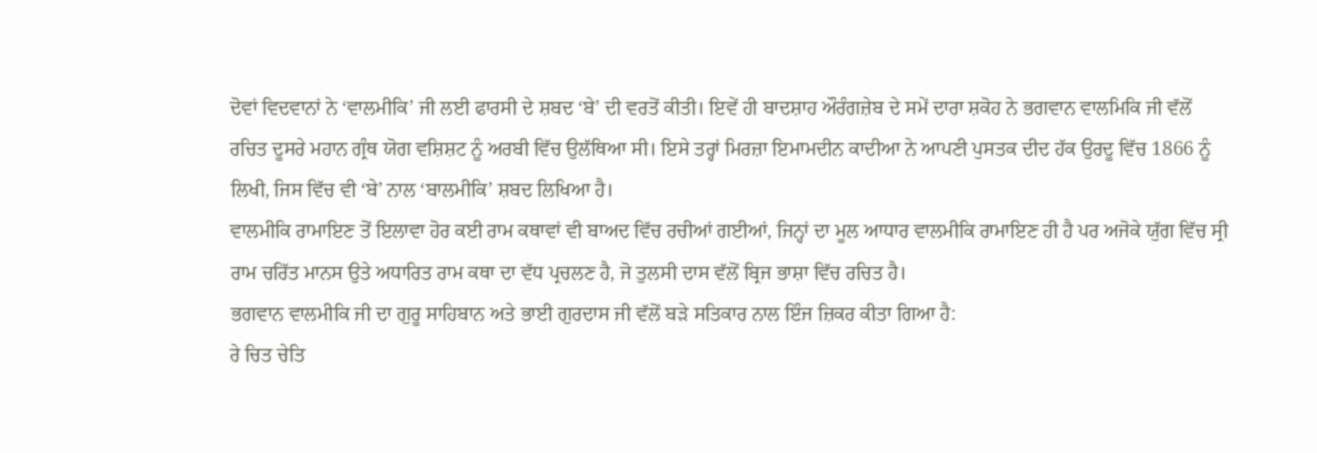ਦੋਵਾਂ ਵਿਦਵਾਨਾਂ ਨੇ ‘ਵਾਲਮੀਕਿ’ ਜੀ ਲਈ ਫਾਰਸੀ ਦੇ ਸ਼ਬਦ ‘ਬੇ’ ਦੀ ਵਰਤੋਂ ਕੀਤੀ। ਇਵੇਂ ਹੀ ਬਾਦਸ਼ਾਹ ਔਰੰਗਜ਼ੇਬ ਦੇ ਸਮੇਂ ਦਾਰਾ ਸ਼ਕੋਹ ਨੇ ਭਗਵਾਨ ਵਾਲਮਿਕਿ ਜੀ ਵੱਲੋਂ ਰਚਿਤ ਦੂਸਰੇ ਮਹਾਨ ਗ੍ਰੰਥ ਯੋਗ ਵਸ਼ਿਸ਼ਟ ਨੂੰ ਅਰਬੀ ਵਿੱਚ ਉਲੱਥਿਆ ਸੀ। ਇਸੇ ਤਰ੍ਹਾਂ ਮਿਰਜ਼ਾ ਇਮਾਮਦੀਨ ਕਾਦੀਆ ਨੇ ਆਪਣੀ ਪੁਸਤਕ ਦੀਦ ਹੱਕ ਉਰਦੂ ਵਿੱਚ 1866 ਨੂੰ ਲਿਖੀ, ਜਿਸ ਵਿੱਚ ਵੀ ‘ਬੇ’ ਨਾਲ ‘ਬਾਲਮੀਕਿ’ ਸ਼ਬਦ ਲਿਖਿਆ ਹੈ।
ਵਾਲਮੀਕਿ ਰਾਮਾਇਣ ਤੋਂ ਇਲਾਵਾ ਹੋਰ ਕਈ ਰਾਮ ਕਥਾਵਾਂ ਵੀ ਬਾਅਦ ਵਿੱਚ ਰਚੀਆਂ ਗਈਆਂ, ਜਿਨ੍ਹਾਂ ਦਾ ਮੂਲ ਆਧਾਰ ਵਾਲਮੀਕਿ ਰਾਮਾਇਣ ਹੀ ਹੈ ਪਰ ਅਜੋਕੇ ਯੁੱਗ ਵਿੱਚ ਸ੍ਰੀ ਰਾਮ ਚਰਿੱਤ ਮਾਨਸ ਉਤੇ ਅਧਾਰਿਤ ਰਾਮ ਕਥਾ ਦਾ ਵੱਧ ਪ੍ਰਚਲਣ ਹੈ, ਜੋ ਤੁਲਸੀ ਦਾਸ ਵੱਲੋਂ ਬ੍ਰਿਜ ਭਾਸ਼ਾ ਵਿੱਚ ਰਚਿਤ ਹੈ।
ਭਗਵਾਨ ਵਾਲਮੀਕਿ ਜੀ ਦਾ ਗੁਰੂ ਸਾਹਿਬਾਨ ਅਤੇ ਭਾਈ ਗੁਰਦਾਸ ਜੀ ਵੱਲੋਂ ਬੜੇ ਸਤਿਕਾਰ ਨਾਲ ਇੰਜ ਜ਼ਿਕਰ ਕੀਤਾ ਗਿਆ ਹੈ:
ਰੇ ਚਿਤ ਚੇਤਿ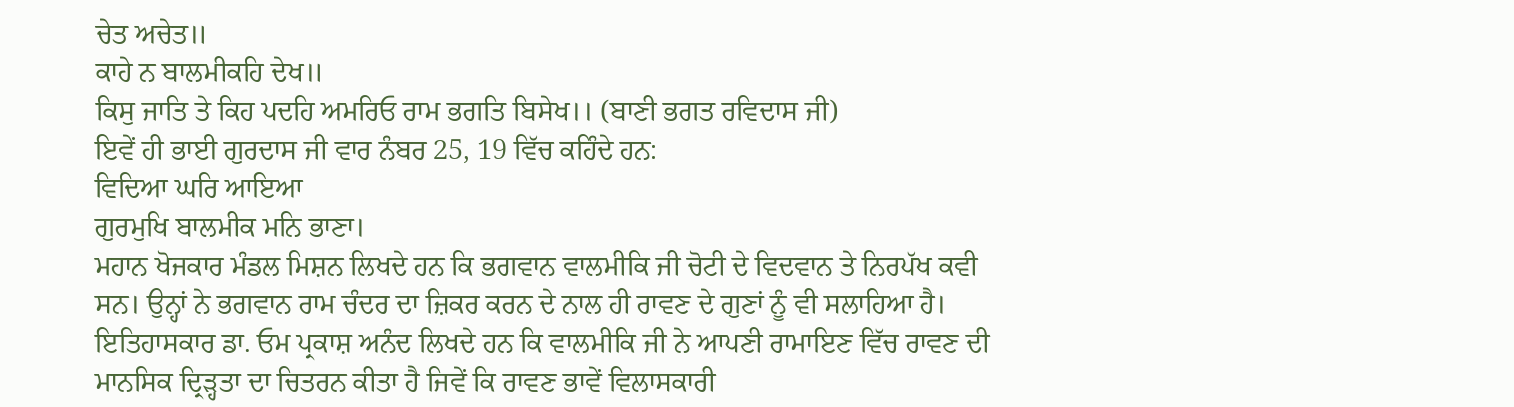ਚੇਤ ਅਚੇਤ॥
ਕਾਹੇ ਨ ਬਾਲਮੀਕਹਿ ਦੇਖ॥
ਕਿਸੁ ਜਾਤਿ ਤੇ ਕਿਹ ਪਦਹਿ ਅਮਰਿਓ ਰਾਮ ਭਗਤਿ ਬਿਸੇਖ।। (ਬਾਣੀ ਭਗਤ ਰਵਿਦਾਸ ਜੀ)
ਇਵੇਂ ਹੀ ਭਾਈ ਗੁਰਦਾਸ ਜੀ ਵਾਰ ਨੰਬਰ 25, 19 ਵਿੱਚ ਕਹਿੰਦੇ ਹਨ:
ਵਿਦਿਆ ਘਰਿ ਆਇਆ
ਗੁਰਮੁਖਿ ਬਾਲਮੀਕ ਮਨਿ ਭਾਣਾ।
ਮਹਾਨ ਖੋਜਕਾਰ ਮੰਡਲ ਮਿਸ਼ਨ ਲਿਖਦੇ ਹਨ ਕਿ ਭਗਵਾਨ ਵਾਲਮੀਕਿ ਜੀ ਚੋਟੀ ਦੇ ਵਿਦਵਾਨ ਤੇ ਨਿਰਪੱਖ ਕਵੀ ਸਨ। ਉਨ੍ਹਾਂ ਨੇ ਭਗਵਾਨ ਰਾਮ ਚੰਦਰ ਦਾ ਜ਼ਿਕਰ ਕਰਨ ਦੇ ਨਾਲ ਹੀ ਰਾਵਣ ਦੇ ਗੁਣਾਂ ਨੂੰ ਵੀ ਸਲਾਹਿਆ ਹੈ। ਇਤਿਹਾਸਕਾਰ ਡਾ. ਓਮ ਪ੍ਰਕਾਸ਼ ਅਨੰਦ ਲਿਖਦੇ ਹਨ ਕਿ ਵਾਲਮੀਕਿ ਜੀ ਨੇ ਆਪਣੀ ਰਾਮਾਇਣ ਵਿੱਚ ਰਾਵਣ ਦੀ ਮਾਨਸਿਕ ਦ੍ਰਿੜ੍ਹਤਾ ਦਾ ਚਿਤਰਨ ਕੀਤਾ ਹੈ ਜਿਵੇਂ ਕਿ ਰਾਵਣ ਭਾਵੇਂ ਵਿਲਾਸਕਾਰੀ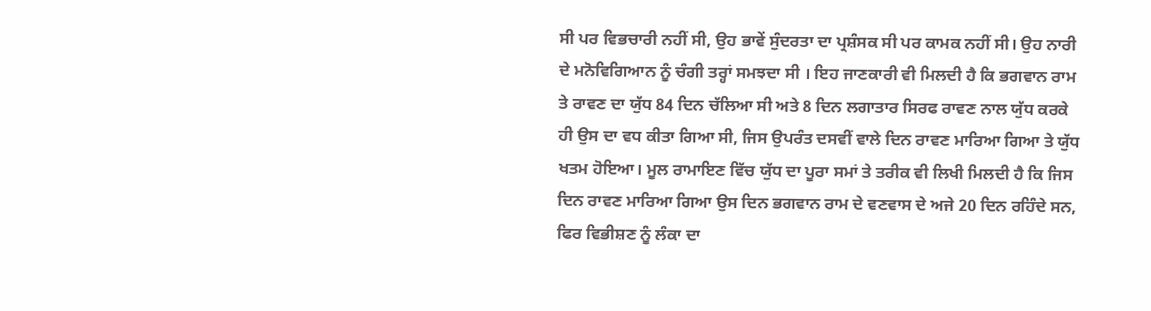ਸੀ ਪਰ ਵਿਭਚਾਰੀ ਨਹੀਂ ਸੀ, ਉਹ ਭਾਵੇਂ ਸੁੰਦਰਤਾ ਦਾ ਪ੍ਰਸ਼ੰਸਕ ਸੀ ਪਰ ਕਾਮਕ ਨਹੀਂ ਸੀ। ਉਹ ਨਾਰੀ ਦੇ ਮਨੋਵਿਗਿਆਨ ਨੂੰ ਚੰਗੀ ਤਰ੍ਹਾਂ ਸਮਝਦਾ ਸੀ । ਇਹ ਜਾਣਕਾਰੀ ਵੀ ਮਿਲਦੀ ਹੈ ਕਿ ਭਗਵਾਨ ਰਾਮ ਤੇ ਰਾਵਣ ਦਾ ਯੁੱਧ 84 ਦਿਨ ਚੱਲਿਆ ਸੀ ਅਤੇ 8 ਦਿਨ ਲਗਾਤਾਰ ਸਿਰਫ ਰਾਵਣ ਨਾਲ ਯੁੱਧ ਕਰਕੇ ਹੀ ਉਸ ਦਾ ਵਧ ਕੀਤਾ ਗਿਆ ਸੀ, ਜਿਸ ਉਪਰੰਤ ਦਸਵੀਂ ਵਾਲੇ ਦਿਨ ਰਾਵਣ ਮਾਰਿਆ ਗਿਆ ਤੇ ਯੁੱਧ ਖਤਮ ਹੋਇਆ। ਮੂਲ ਰਾਮਾਇਣ ਵਿੱਚ ਯੁੱਧ ਦਾ ਪੂਰਾ ਸਮਾਂ ਤੇ ਤਰੀਕ ਵੀ ਲਿਖੀ ਮਿਲਦੀ ਹੈ ਕਿ ਜਿਸ ਦਿਨ ਰਾਵਣ ਮਾਰਿਆ ਗਿਆ ਉਸ ਦਿਨ ਭਗਵਾਨ ਰਾਮ ਦੇ ਵਣਵਾਸ ਦੇ ਅਜੇ 20 ਦਿਨ ਰਹਿੰਦੇ ਸਨ, ਫਿਰ ਵਿਭੀਸ਼ਣ ਨੂੰ ਲੰਕਾ ਦਾ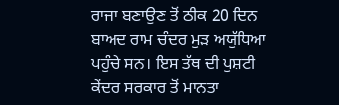ਰਾਜਾ ਬਣਾਉਣ ਤੋਂ ਠੀਕ 20 ਦਿਨ ਬਾਅਦ ਰਾਮ ਚੰਦਰ ਮੁੜ ਅਯੁੱਧਿਆ ਪਹੁੰਚੇ ਸਨ। ਇਸ ਤੱਥ ਦੀ ਪੁਸ਼ਟੀ ਕੇਂਦਰ ਸਰਕਾਰ ਤੋਂ ਮਾਨਤਾ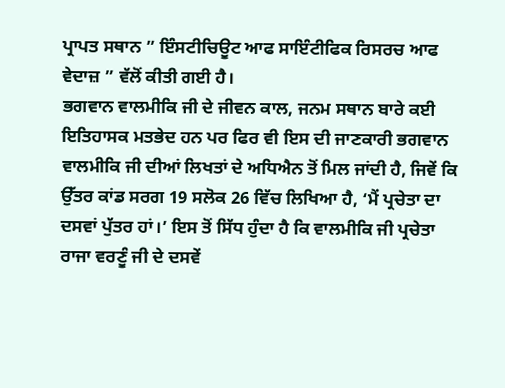ਪ੍ਰਾਪਤ ਸਥਾਨ ” ਇੰਸਟੀਚਿਊਟ ਆਫ ਸਾਇੰਟੀਫਿਕ ਰਿਸਰਚ ਆਫ ਵੇਦਾਜ਼ ” ਵੱਲੋਂ ਕੀਤੀ ਗਈ ਹੈ।
ਭਗਵਾਨ ਵਾਲਮੀਕਿ ਜੀ ਦੇ ਜੀਵਨ ਕਾਲ, ਜਨਮ ਸਥਾਨ ਬਾਰੇ ਕਈ ਇਤਿਹਾਸਕ ਮਤਭੇਦ ਹਨ ਪਰ ਫਿਰ ਵੀ ਇਸ ਦੀ ਜਾਣਕਾਰੀ ਭਗਵਾਨ ਵਾਲਮੀਕਿ ਜੀ ਦੀਆਂ ਲਿਖਤਾਂ ਦੇ ਅਧਿਐਨ ਤੋਂ ਮਿਲ ਜਾਂਦੀ ਹੈ, ਜਿਵੇਂ ਕਿ ਉੱਤਰ ਕਾਂਡ ਸਰਗ 19 ਸਲੋਕ 26 ਵਿੱਚ ਲਿਖਿਆ ਹੈ, ‘ਮੈਂ ਪ੍ਰਚੇਤਾ ਦਾ ਦਸਵਾਂ ਪੁੱਤਰ ਹਾਂ।’ ਇਸ ਤੋਂ ਸਿੱਧ ਹੁੰਦਾ ਹੈ ਕਿ ਵਾਲਮੀਕਿ ਜੀ ਪ੍ਰਚੇਤਾ ਰਾਜਾ ਵਰਣੂੰ ਜੀ ਦੇ ਦਸਵੇਂ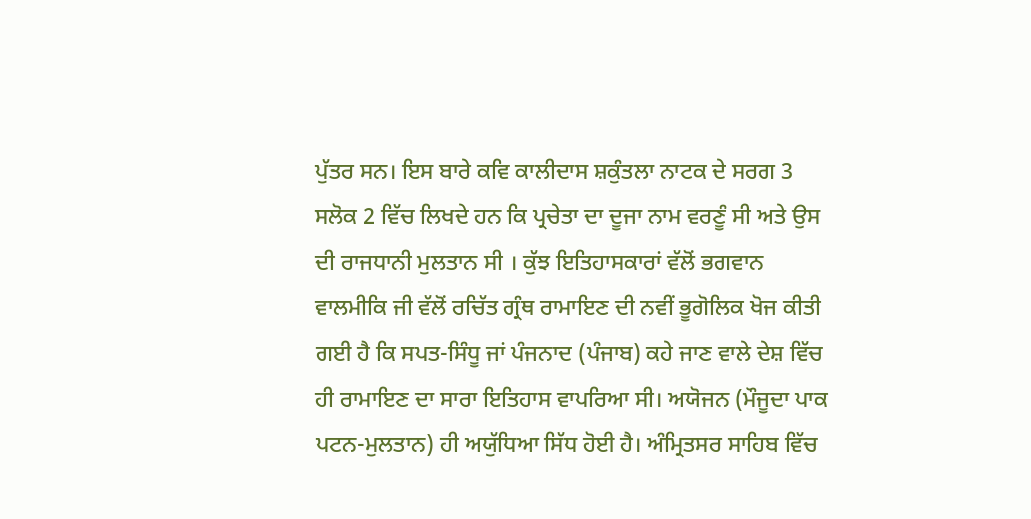ਪੁੱਤਰ ਸਨ। ਇਸ ਬਾਰੇ ਕਵਿ ਕਾਲੀਦਾਸ ਸ਼ਕੁੰਤਲਾ ਨਾਟਕ ਦੇ ਸਰਗ 3 ਸਲੋਕ 2 ਵਿੱਚ ਲਿਖਦੇ ਹਨ ਕਿ ਪ੍ਰਚੇਤਾ ਦਾ ਦੂਜਾ ਨਾਮ ਵਰਣੂੰ ਸੀ ਅਤੇ ਉਸ ਦੀ ਰਾਜਧਾਨੀ ਮੁਲਤਾਨ ਸੀ । ਕੁੱਝ ਇਤਿਹਾਸਕਾਰਾਂ ਵੱਲੋਂ ਭਗਵਾਨ ਵਾਲਮੀਕਿ ਜੀ ਵੱਲੋਂ ਰਚਿੱਤ ਗ੍ਰੰਥ ਰਾਮਾਇਣ ਦੀ ਨਵੀਂ ਭੂਗੋਲਿਕ ਖੋਜ ਕੀਤੀ ਗਈ ਹੈ ਕਿ ਸਪਤ-ਸਿੰਧੂ ਜਾਂ ਪੰਜਨਾਦ (ਪੰਜਾਬ) ਕਹੇ ਜਾਣ ਵਾਲੇ ਦੇਸ਼ ਵਿੱਚ ਹੀ ਰਾਮਾਇਣ ਦਾ ਸਾਰਾ ਇਤਿਹਾਸ ਵਾਪਰਿਆ ਸੀ। ਅਯੋਜਨ (ਮੌਜੂਦਾ ਪਾਕ ਪਟਨ-ਮੁਲਤਾਨ) ਹੀ ਅਯੁੱਧਿਆ ਸਿੱਧ ਹੋਈ ਹੈ। ਅੰਮ੍ਰਿਤਸਰ ਸਾਹਿਬ ਵਿੱਚ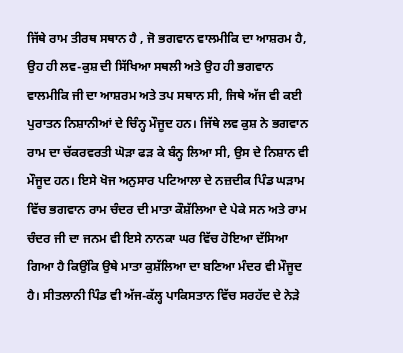ਜਿੱਥੇ ਰਾਮ ਤੀਰਥ ਸਥਾਨ ਹੈ , ਜੋ ਭਗਵਾਨ ਵਾਲਮੀਕਿ ਦਾ ਆਸ਼ਰਮ ਹੈ, ਉਹ ਹੀ ਲਵ-ਕੁਸ਼ ਦੀ ਸਿੱਖਿਆ ਸਥਲੀ ਅਤੇ ਉਹ ਹੀ ਭਗਵਾਨ ਵਾਲਮੀਕਿ ਜੀ ਦਾ ਆਸ਼ਰਮ ਅਤੇ ਤਪ ਸਥਾਨ ਸੀ, ਜਿਥੇ ਅੱਜ ਵੀ ਕਈ ਪੁਰਾਤਨ ਨਿਸ਼ਾਨੀਆਂ ਦੇ ਚਿੰਨ੍ਹ ਮੌਜੂਦ ਹਨ। ਜਿੱਥੇ ਲਵ ਕੁਸ਼ ਨੇ ਭਗਵਾਨ ਰਾਮ ਦਾ ਚੱਕਰਵਰਤੀ ਘੋੜਾ ਫੜ ਕੇ ਬੰਨ੍ਹ ਲਿਆ ਸੀ, ਉਸ ਦੇ ਨਿਸ਼ਾਨ ਵੀ ਮੌਜੂਦ ਹਨ। ਇਸੇ ਖੋਜ ਅਨੁਸਾਰ ਪਟਿਆਲਾ ਦੇ ਨਜ਼ਦੀਕ ਪਿੰਡ ਘੜਾਮ ਵਿੱਚ ਭਗਵਾਨ ਰਾਮ ਚੰਦਰ ਦੀ ਮਾਤਾ ਕੌਸ਼ੱਲਿਆ ਦੇ ਪੇਕੇ ਸਨ ਅਤੇ ਰਾਮ ਚੰਦਰ ਜੀ ਦਾ ਜਨਮ ਵੀ ਇਸੇ ਨਾਨਕਾ ਘਰ ਵਿੱਚ ਹੋਇਆ ਦੱਸਿਆ ਗਿਆ ਹੈ ਕਿਉਂਕਿ ਉਥੇ ਮਾਤਾ ਕੁਸ਼ੱਲਿਆ ਦਾ ਬਣਿਆ ਮੰਦਰ ਵੀ ਮੌਜੂਦ ਹੈ। ਸੀਤਲਾਨੀ ਪਿੰਡ ਵੀ ਅੱਜ-ਕੱਲ੍ਹ ਪਾਕਿਸਤਾਨ ਵਿੱਚ ਸਰਹੱਦ ਦੇ ਨੇੜੇ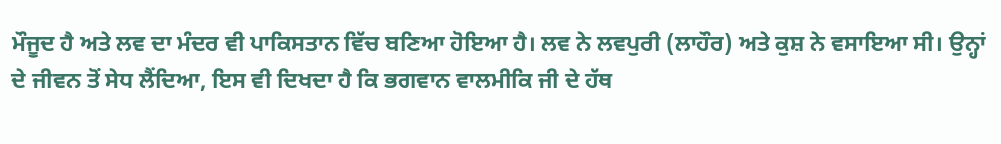ਮੌਜੂਦ ਹੈ ਅਤੇ ਲਵ ਦਾ ਮੰਦਰ ਵੀ ਪਾਕਿਸਤਾਨ ਵਿੱਚ ਬਣਿਆ ਹੋਇਆ ਹੈ। ਲਵ ਨੇ ਲਵਪੁਰੀ (ਲਾਹੌਰ) ਅਤੇ ਕੁਸ਼ ਨੇ ਵਸਾਇਆ ਸੀ। ਉਨ੍ਹਾਂ ਦੇ ਜੀਵਨ ਤੋਂ ਸੇਧ ਲੈਂਦਿਆ, ਇਸ ਵੀ ਦਿਖਦਾ ਹੈ ਕਿ ਭਗਵਾਨ ਵਾਲਮੀਕਿ ਜੀ ਦੇ ਹੱਥ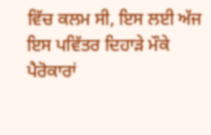ਵਿੱਚ ਕਲਮ ਸੀ, ਇਸ ਲਈ ਅੱਜ ਇਸ ਪਵਿੱਤਰ ਦਿਹਾੜੇ ਮੌਕੇ ਪੈਰੋਕਾਰਾਂ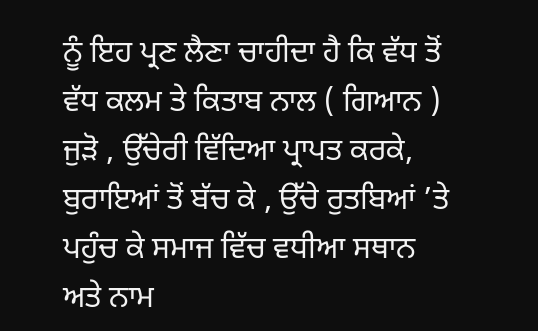ਨੂੰ ਇਹ ਪ੍ਰਣ ਲੈਣਾ ਚਾਹੀਦਾ ਹੈ ਕਿ ਵੱਧ ਤੋਂ ਵੱਧ ਕਲਮ ਤੇ ਕਿਤਾਬ ਨਾਲ ( ਗਿਆਨ ) ਜੁੜੋ , ਉੱਚੇਰੀ ਵਿੱਦਿਆ ਪ੍ਰਾਪਤ ਕਰਕੇ, ਬੁਰਾਇਆਂ ਤੋਂ ਬੱਚ ਕੇ , ਉੱਚੇ ਰੁਤਬਿਆਂ ’ਤੇ ਪਹੁੰਚ ਕੇ ਸਮਾਜ ਵਿੱਚ ਵਧੀਆ ਸਥਾਨ ਅਤੇ ਨਾਮ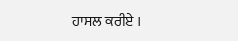ਹਾਸਲ ਕਰੀਏ ।